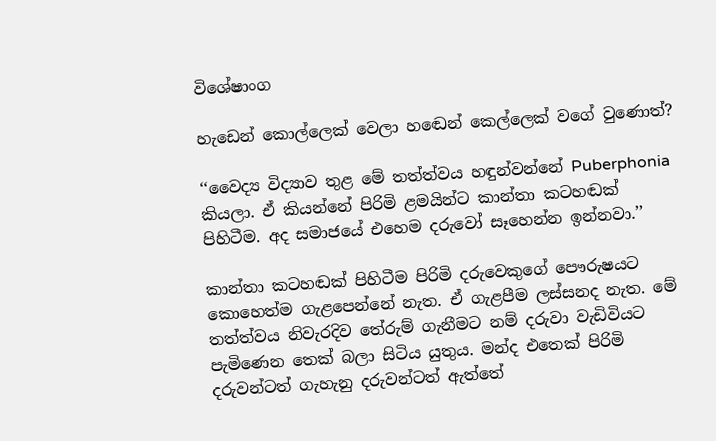විශේෂාංග

හැඩෙන් කොල්ලෙක් වෙලා හඬෙන් කෙල්ලෙක් වගේ වුණොත්?

‘‘වෛද්‍ය විද්‍යාව තුළ මේ තත්ත්වය හඳුන්වන්නේ Puberphonia කියලා. ඒ කියන්නේ පිරිමි ළමයින්ට කාන්තා කටහඬක් පිහිටීම. අද සමාජයේ එහෙම දරුවෝ සෑහෙන්න ඉන්නවා.’’

කාන්තා කටහඬක් පිහිටීම පිරිමි දරුවෙකුගේ පෞරුෂයට කොහෙත්ම ගැළපෙන්නේ නැත. ඒ ගැළපීම ලස්සනද නැත. මේ තත්ත්වය නිවැරදිව තේරුම් ගැනීමට නම් දරුවා වැඩිවියට පැමිණෙන තෙක් බලා සිටිය යුතුය. මන්ද එතෙක් පිරිමි දරුවන්ටත් ගැහැනු දරුවන්ටත් ඇත්තේ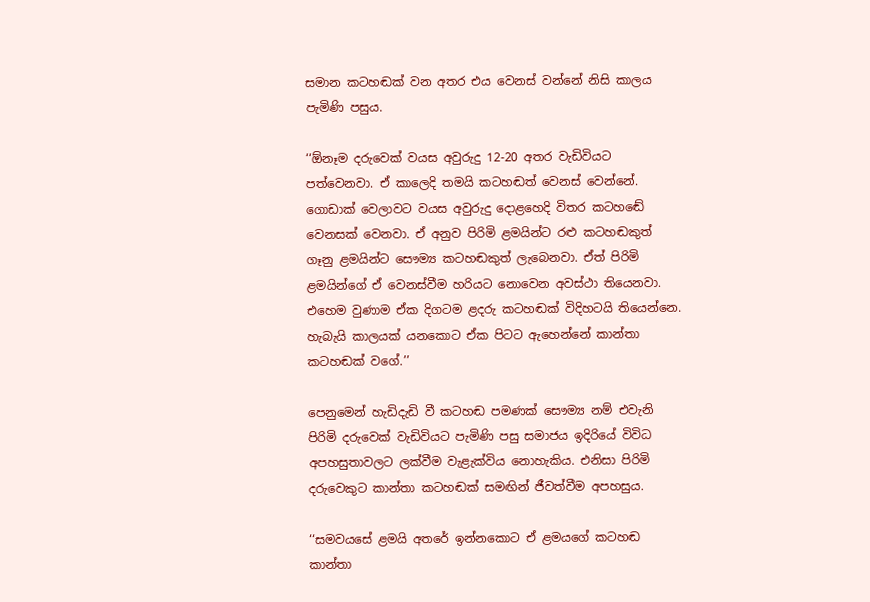සමාන කටහඬක් වන අතර එය වෙනස් වන්නේ නිසි කාලය පැමිණි පසුය.

‘‘ඕනෑම දරුවෙක් වයස අවුරුදු 12-20 අතර වැඩිවියට පත්වෙනවා. ඒ කාලෙදි තමයි කටහඬත් වෙනස් වෙන්නේ. ගොඩාක් වෙලාවට වයස අවුරුදු දොළහෙදි විතර කටහඬේ වෙනසක් වෙනවා. ඒ අනුව පිරිමි ළමයින්ට රළු කටහඬකුත් ගෑනු ළමයින්ට සෞම්‍ය කටහඬකුත් ලැබෙනවා. ඒත් පිරිමි ළමයින්ගේ ඒ වෙනස්වීම හරියට නොවෙන අවස්ථා තියෙනවා. එහෙම වුණාම ඒක දිගටම ළදරු කටහඬක් විදිහටයි තියෙන්නෙ. හැබැයි කාලයක් යනකොට ඒක පිටට ඇහෙන්නේ කාන්තා කටහඬක් වගේ.’’

පෙනුමෙන් හැඩිදැඩි වී කටහඬ පමණක් සෞම්‍ය නම් එවැනි පිරිමි දරුවෙක් වැඩිවියට පැමිණි පසු සමාජය ඉදිරියේ විවිධ අපහසුතාවලට ලක්වීම වැළැක්විය නොහැකිය. එනිසා පිරිමි දරුවෙකුට කාන්තා කටහඬක් සමඟින් ජීවත්වීම අපහසුය.

‘‘සමවයසේ ළමයි අතරේ ඉන්නකොට ඒ ළමයගේ කටහඬ කාන්තා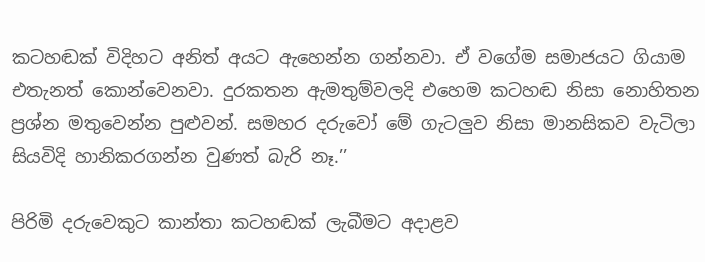කටහඬක් විදිහට අනිත් අයට ඇහෙන්න ගන්නවා. ඒ වගේම සමාජයට ගියාම එතැනත් කොන්වෙනවා. දුරකතන ඇමතුම්වලදි එහෙම කටහඬ නිසා නොහිතන ප්‍රශ්න මතුවෙන්න පුළුවන්. සමහර දරුවෝ මේ ගැටලුව නිසා මානසිකව වැටිලා සියවිදි හානිකරගන්න වුණත් බැරි නෑ.’’

පිරිමි දරුවෙකුට කාන්තා කටහඬක් ලැබීමට අදාළව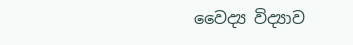වෛද්‍ය විද්‍යාව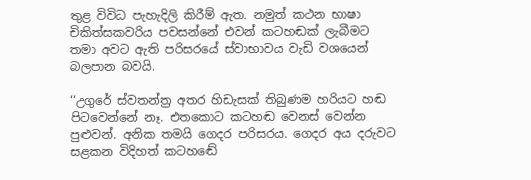තුළ විවිධ පැහැදිලි කිරීම් ඇත. නමුත් කථන භාෂා චිකිත්සකවරිය පවසන්නේ එවන් කටහඬක් ලැබීමට තමා අවට ඇති පරිසරයේ ස්වාභාවය වැඩි වශයෙන් බලපාන බවයි.

‘‘උගුරේ ස්වතන්ත්‍ර අතර හිඩැසක් තිබුණම හරියට හඬ පිටවෙන්නේ නෑ. එතකොට කටහඬ වෙනස් වෙන්න පුළුවන්. අනික තමයි ගෙදර පරිසරය. ගෙදර අය දරුවට සළකන විදිහත් කටහඬේ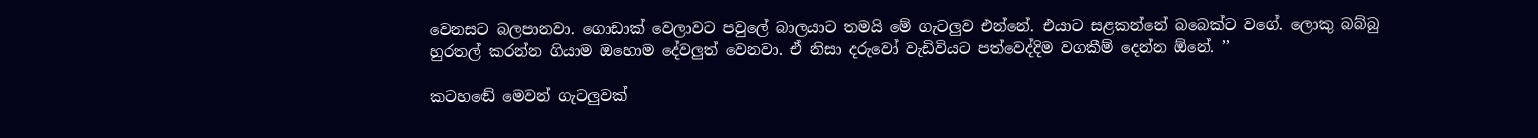වෙනසට බලපානවා. ගොඩාක් වෙලාවට පවුලේ බාලයාට තමයි මේ ගැටලුව එන්නේ. එයාට සළකන්නේ බබෙක්ට වගේ. ලොකු බබ්බු හුරතල් කරන්න ගියාම ඔහොම දේවලුත් වෙනවා. ඒ නිසා දරුවෝ වැඩිවියට පත්වෙද්දිම වගකීම් දෙන්න ඕනේ. ’’

කටහඬේ මෙවන් ගැටලුවක්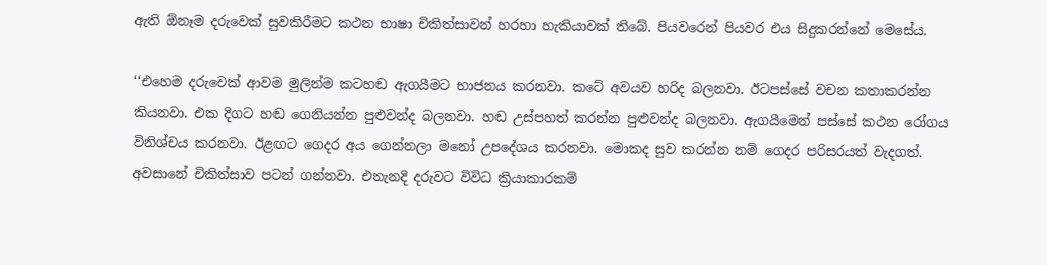ඇති ඕනෑම දරුවෙක් සුවකිරීමට කථන භාෂා චිකිත්සාවන් හරහා හැකියාවක් තිබේ. පියවරෙන් පියවර එය සිදුකරන්නේ මෙසේය.

‘‘එහෙම දරුවෙක් ආවම මුලින්ම කටහඬ ඇගයීමට භාජනය කරනවා. කටේ අවයව හරිද බලනවා. ඊටපස්සේ වචන කතාකරන්න කියනවා. එක දිගට හඬ ගෙනියන්න පුළුවන්ද බලනවා. හඬ උස්පහත් කරන්න පුළුවන්ද බලනවා. ඇගයීමෙන් පස්සේ කථන රෝගය විනිශ්චය කරනවා. ඊළඟට ගෙදර අය ගෙන්නලා මනෝ උපදේශය කරනවා. මොකද සුව කරන්න නම් ගෙදර පරිසරයත් වැදගත්. අවසානේ චිකිත්සාව පටන් ගන්නවා. එතැනදි දරුවට විවිධ ක්‍රියාකාරකම්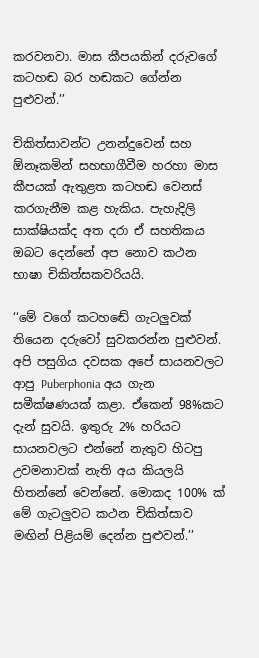කරවනවා. මාස කීපයකින් දරුවගේ කටහඬ බර හඬකට ගේන්න පුළුවන්.’’

චිකිත්සාවන්ට උනන්දුවෙන් සහ ඕනෑකමින් සහභාගීවීම හරහා මාස කීපයක් ඇතුළත කටහඬ වෙනස් කරගැනීම කළ හැකිය. පැහැදිලි සාක්ෂියක්ද අත දරා ඒ සහතිකය ඔබට දෙන්නේ අප නොව කථන භාෂා චිකිත්සකවරියයි.

‘‘මේ වගේ කටහඬේ ගැටලුවක් තියෙන දරුවෝ සුවකරන්න පුළුවන්. අපි පසුගිය දවසක අපේ සායනවලට ආපු Puberphonia අය ගැන සමීක්ෂණයක් කළා. ඒකෙන් 98%කට දැන් සුවයි. ඉතුරු 2% හරියට සායනවලට එන්නේ නැතුව හිටපු උවමනාවක් නැති අය කියලයි හිතන්නේ වෙන්නේ. මොකද 100% ක් මේ ගැටලුවට කථන චිකිත්සාව මඟින් පිළියම් දෙන්න පුළුවන්.’’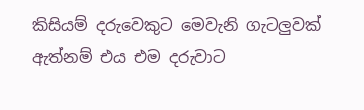කිසියම් දරුවෙකුට මෙවැනි ගැටලුවක් ඇත්නම් එය එම දරුවාට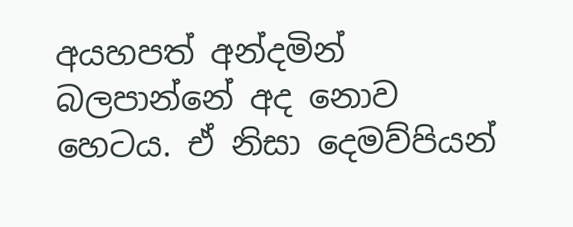අයහපත් අන්දමින් බලපාන්නේ අද නොව හෙටය. ඒ නිසා දෙමව්පියන්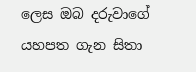ලෙස ඔබ දරුවාගේ යහපත ගැන සිතා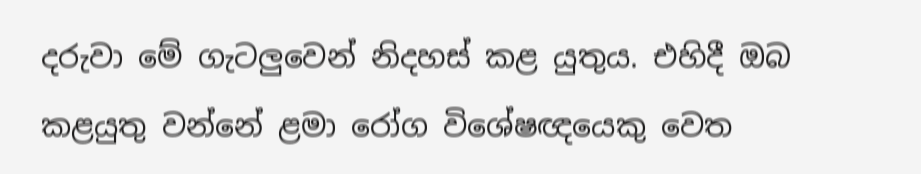දරුවා මේ ගැටලුවෙන් නිදහස් කළ යුතුය. එහිදී ඔබ කළයුතු වන්නේ ළමා රෝග විශේෂඥයෙකු වෙත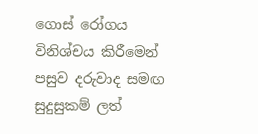ගොස් රෝගය විනිශ්චය කිරීමෙන් පසුව දරුවාද සමඟ සුදුසුකම් ලත්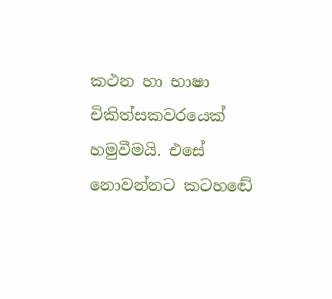කථන හා භාෂා චිකිත්සකවරයෙක් හමුවීමයි. එසේ නොවන්නට කටහඬේ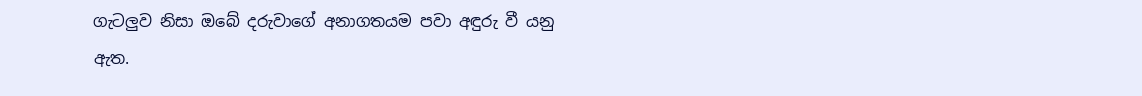ගැටලුව නිසා ඔබේ දරුවාගේ අනාගතයම පවා අඳුරු වී යනු ඇත.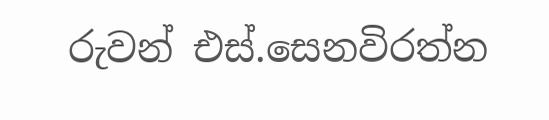රුවන් එස්.සෙනවිරත්න